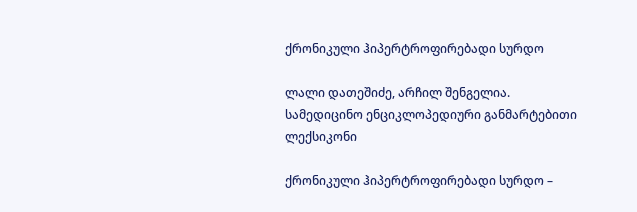ქრონიკული ჰიპერტროფირებადი სურდო

ლალი დათეშიძე, არჩილ შენგელია. სამედიცინო ენციკლოპედიური განმარტებითი ლექსიკონი

ქრონიკული ჰიპერტროფირებადი სურდო –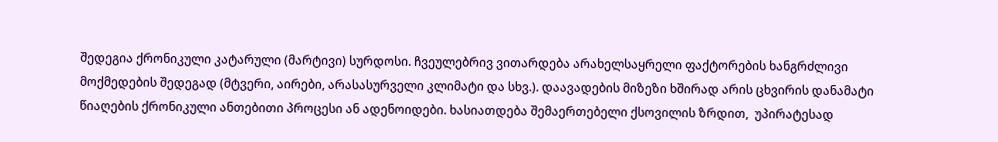შედეგია ქრონიკული კატარული (მარტივი) სურდოსი. ჩვეულებრივ ვითარდება არახელსაყრელი ფაქტორების ხანგრძლივი მოქმედების შედეგად (მტვერი, აირები, არასასურველი კლიმატი და სხვ.). დაავადების მიზეზი ხშირად არის ცხვირის დანამატი წიაღების ქრონიკული ანთებითი პროცესი ან ადენოიდები. ხასიათდება შემაერთებელი ქსოვილის ზრდით,  უპირატესად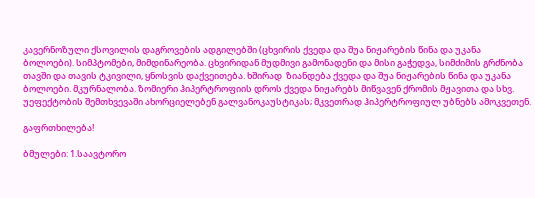კავერნოზული ქსოვილის დაგროვების ადგილებში (ცხვირის ქვედა და შუა ნიჟარების წინა და უკანა ბოლოები). სიმპტომები, მიმდინარეობა. ცხვირიდან მუდმივი გამონადენი და მისი გაჭედვა, სიმძიმის გრძნობა თავში და თავის ტკივილი, ყნოსვის დაქვეითება. ხშირად  ზიანდება ქვედა და შუა ნიჟარების წინა და უკანა ბოლოები. მკურნალობა. ზომიერი ჰიპერტროფიის დროს ქვედა ნიჟარებს მიწვავენ ქრომის მჟავითა და სხვ. უეფექტობის შემთხვევაში ახორციელებენ გალვანოკაუსტიკას; მკვეთრად ჰიპერტროფიულ უბნებს ამოკვეთენ.

გაფრთხილება!

ბმულები: 1.საავტორო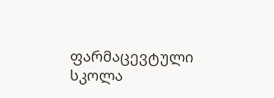ფარმაცევტული სკოლა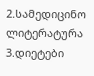2.სამედიცინო ლიტერატურა
3.დიეტები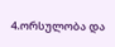4.ორსულობა და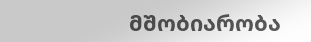მშობიარობა